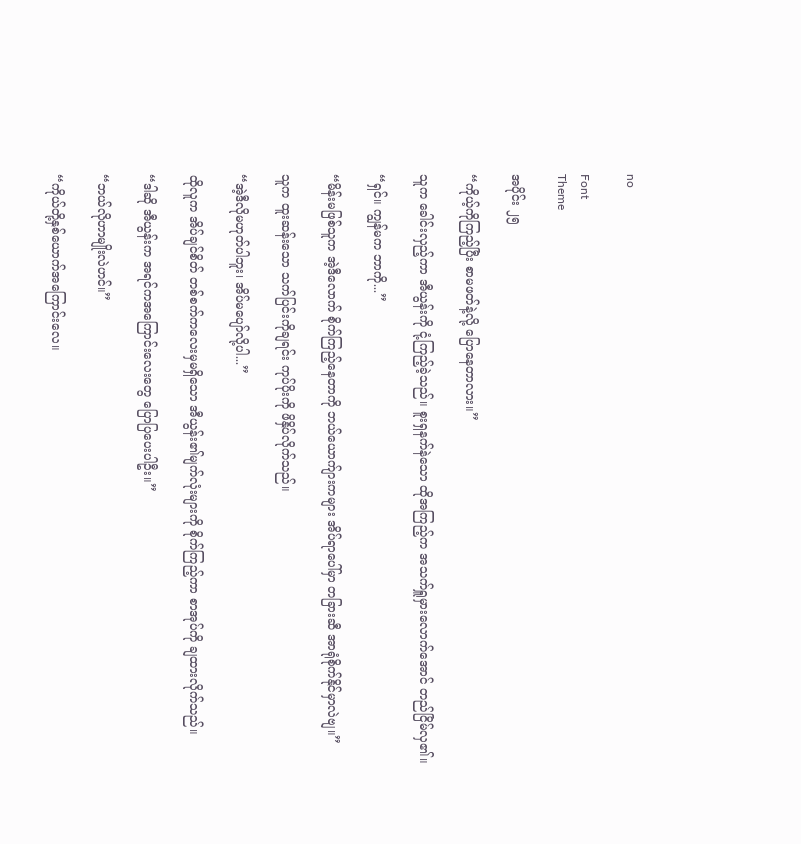no

Font
Theme

အပိုင်း ၂၅

“ကိုယ့်ကိုကြည့်ပြီး စာမဖတ်နဲ့လို့ ပြောနေတာလား။”

သူက ခေါင်းလှည့်ကာ အီယွန်းကို ငုံ့ကြည့်ခဲ့သည်။ စူးရှနက်နဲသော ထိုအကြည့်က အသက်ရှူမှားလောက်အောင် တည်ငြိမ်လှ၏။

“ရှင်။ ကျွန်မက ဘာကို...”

“မိန်းမဖြစ်သူက အဲ့ဒီလောက် စိုက်ကြည့်နေတာကို ဘယ်ယောက်ျားကများ အိပ်ရာပေါ်မှာ တခြားဆီ အာရုံစိုက်နိုင်မှာလဲဗျ။”

သူက ထူးဆန်းသော သက်ပြင်းကိုချရင်း ကုပ်ပိုးကို ဖိနှိပ်လိုက်သည်။

“အဲ့ဒီလိုမဟုတ်ပါဘူး၊ အိပ်မပျော်လို့ပါ...”

ထိုလူက အိပ်ချင်စိတ် တစ်စက်ကလေးမှမရှိသော အီယွန်း၏မျက်လုံးများကို စိုက်ကြည့်ကာ စာအုပ်ကို ချထားလိုက်သည်။

“ဒါဆို အီယွန်းက အရင်ကအကြောင်းလေးတွေ ပြောပြပေးပါဦး။”

“ဘယ်လိုဟာမျိုးလဲဟင်။”

“ကိုယ်တို့နှစ်ယောက်အကြောင်းလေ။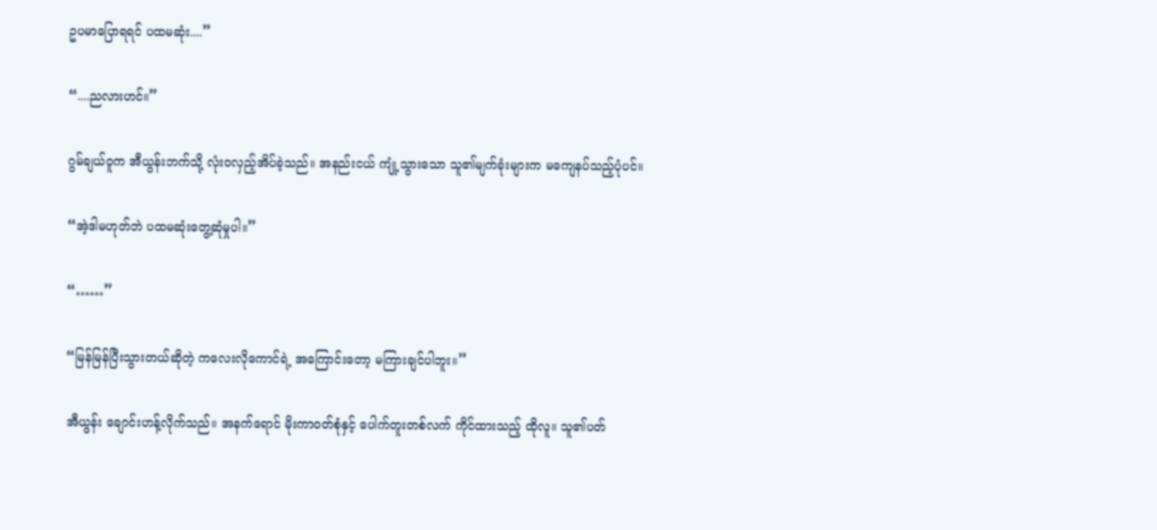ဥပမာပြောရရင် ပထမဆုံး....”

“....ညလားဟင်။”

ဂွမ်ချယ်ဝူက အီယွန်းဘက်သို့ လုံးဝလှည့်အိပ်ခဲ့သည်။ အနည်းငယ် ကျုံ့သွားသော သူ၏မျက်ခုံးများက မကျေနပ်သည့်ပုံပင်။

“အဲ့ဒါမဟုတ်ဘဲ ပထမဆုံးတွေ့ဆုံမှုပါ။”

“……”

“မြန်မြန်ပြီးသွားတယ်ဆိုတဲ့ ကလေးလိုကောင်ရဲ့ အကြောင်းတော့ မကြားချင်ပါဘူး။”

အီယွန်း ချောင်းဟန့်လိုက်သည်။ အနက်ရောင် မိုးကာဝတ်စုံနှင့် ပေါက်တူးတစ်လက် ကိုင်ထားသည့် ထိုလူ။ သူ၏ပတ်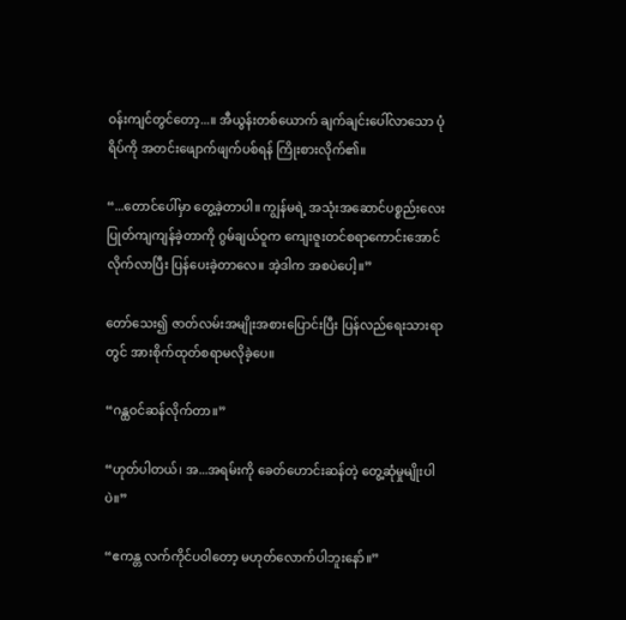ဝန်းကျင်တွင်တော့...။ အီယွန်းတစ်ယောက် ချက်ချင်းပေါ်လာသော ပုံရိပ်ကို အတင်းဖျောက်ဖျက်ပစ်ရန် ကြိုးစားလိုက်၏။

“...တောင်ပေါ်မှာ တွေ့ခဲ့တာပါ။ ကျွန်မရဲ့ အသုံးအဆောင်ပစ္စည်းလေး ပြုတ်ကျကျန်ခဲ့တာကို ဂွမ်ချယ်ဝူက ကျေးဇူးတင်စရာကောင်းအောင် လိုက်လာပြီး ပြန်ပေးခဲ့တာလေ။ အဲ့ဒါက အစပဲပေါ့။”

တော်သေး၍ ဇာတ်လမ်းအမျိုးအစားပြောင်းပြီး ပြန်လည်ရေးသားရာတွင် အားစိုက်ထုတ်စရာမလိုခဲ့ပေ။

“ဂန္ထဝင်ဆန်လိုက်တာ။”

“ဟုတ်ပါတယ်၊ အ...အရမ်းကို ခေတ်ဟောင်းဆန်တဲ့ တွေ့ဆုံမှုမျိုးပါပဲ။”

“ဧကန္တ လက်ကိုင်ပဝါတော့ မဟုတ်လောက်ပါဘူးနော်။”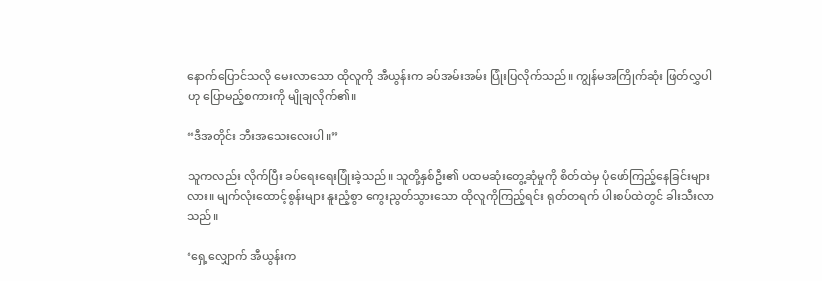နောက်ပြောင်သလို မေးလာသော ထိုလူကို အီယွန်းက ခပ်အမ်းအမ်း ပြုံးပြလိုက်သည်။ ကျွန်မအကြိုက်ဆုံး ဖြတ်လွှပါဟု ပြောမည့်စကားကို မျိုချလိုက်၏။

“ဒီအတိုင်း ဘီးအသေးလေးပါ။”

သူကလည်း လိုက်ပြီး ခပ်ရေးရေးပြုံးခဲ့သည်။ သူတို့နှစ်ဦး၏ ပထမဆုံးတွေ့ဆုံမှုကို စိတ်ထဲမှ ပုံဖော်ကြည့်နေခြင်းများလား။ မျက်လုံးထောင့်စွန်းများ နူးညံ့စွာ ကွေးညွတ်သွားသော ထိုလူကိုကြည့်ရင်း ရုတ်တရက် ပါးစပ်ထဲတွင် ခါးသီးလာသည်။

‘ရှေ့လျှောက် အီယွန်းက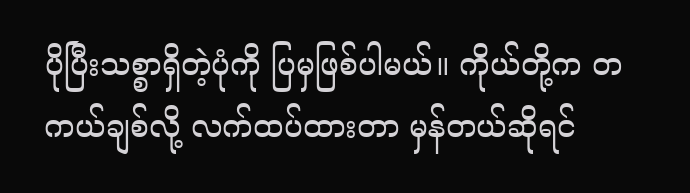ပိုပြီးသစ္စာရှိတဲ့ပုံကို ပြမှဖြစ်ပါမယ်။ ကိုယ်တို့က တကယ်ချစ်လို့ လက်ထပ်ထားတာ မှန်တယ်ဆိုရင်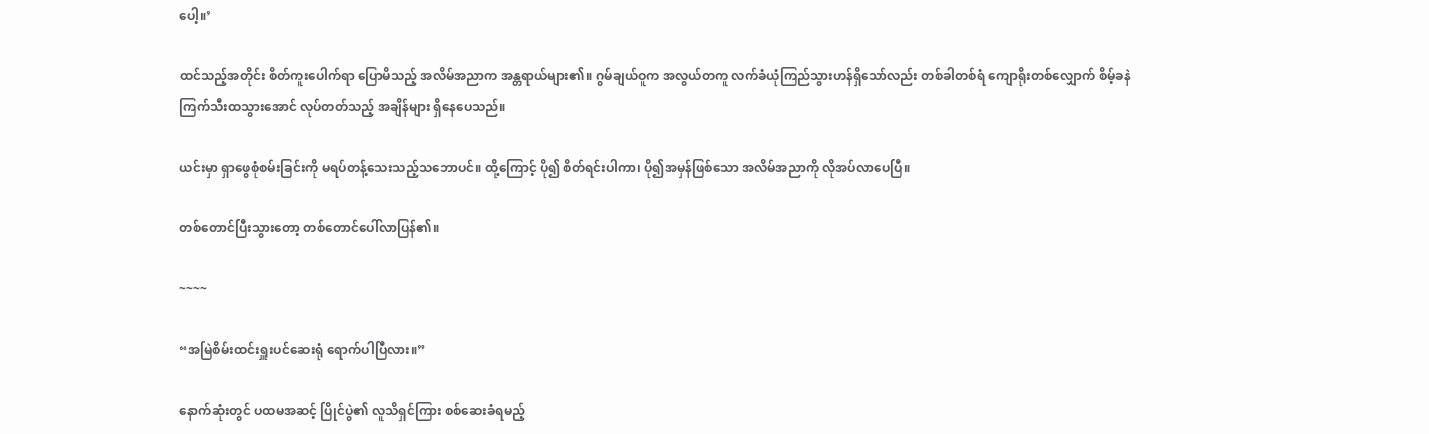ပေါ့။’

ထင်သည့်အတိုင်း စိတ်ကူးပေါက်ရာ ပြောမိသည့် အလိမ်အညာက အန္တရာယ်များ၏။ ဂွမ်ချယ်ဝူက အလွယ်တကူ လက်ခံယုံကြည်သွားဟန်ရှိသော်လည်း တစ်ခါတစ်ရံ ကျောရိုးတစ်လျှောက် စိမ့်ခနဲ ကြက်သီးထသွားအောင် လုပ်တတ်သည့် အချိန်များ ရှိနေပေသည်။

ယင်းမှာ ရှာဖွေစုံစမ်းခြင်းကို မရပ်တန့်သေးသည့်သဘောပင်။ ထို့ကြောင့် ပို၍ စိတ်ရင်းပါကာ၊ ပို၍အမှန်ဖြစ်သော အလိမ်အညာကို လိုအပ်လာပေပြီ။

တစ်တောင်ပြီးသွားတော့ တစ်တောင်ပေါ်လာပြန်၏။

~~~~

“အမြဲစိမ်းထင်းရှူးပင်ဆေးရုံ ရောက်ပါပြီလား။”

နောက်ဆုံးတွင် ပထမအဆင့် ပြိုင်ပွဲ၏ လူသိရှင်ကြား စစ်ဆေးခံရမည့်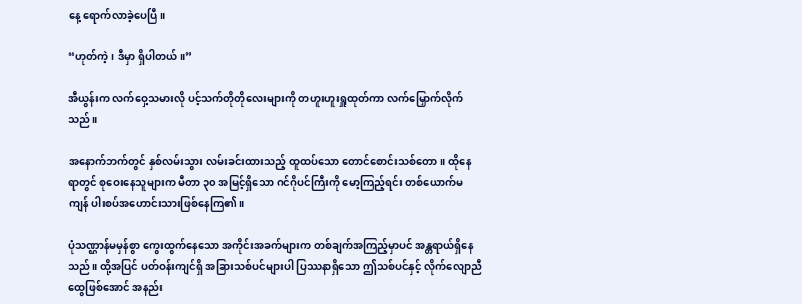နေ့ ရောက်လာခဲ့ပေပြီ။

“ဟုတ်ကဲ့၊ ဒီမှာ ရှိပါတယ်။”

အီယွန်းက လက်ဝှေ့သမားလို ပင့်သက်တိုတိုလေးများကို တဟူးဟူးရှူထုတ်ကာ လက်မြှောက်လိုက်သည်။

အနောက်ဘက်တွင် နှစ်လမ်းသွား လမ်းခင်းထားသည့် ထူထပ်သော တောင်စောင်းသစ်တော။ ထိုနေရာတွင် စုဝေးနေသူများက မီတာ ၃၀ အမြင့်ရှိသော ဂင်ဂိုပင်ကြီးကို မော့ကြည့်ရင်း တစ်ယောက်မကျန် ပါးစပ်အဟောင်းသားဖြစ်နေကြ၏။

ပုံသဏ္ဌာန်မမှန်စွာ ကွေးထွက်နေသော အကိုင်းအခက်များက တစ်ချက်အကြည့်မှာပင် အန္တရာယ်ရှိနေသည်။ ထို့အပြင် ပတ်ဝန်းကျင်ရှိ အခြားသစ်ပင်များပါ ပြဿနာရှိသော ဤသစ်ပင်နှင့် လိုက်လျောညီထွေဖြစ်အောင် အနည်း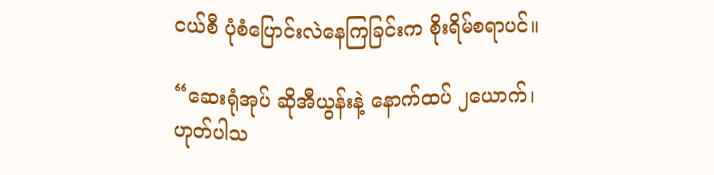ငယ်စီ ပုံစံပြောင်းလဲနေကြခြင်းက စိုးရိမ်စရာပင်။

“ဆေးရုံအုပ် ဆိုအီယွန်းနဲ့ နောက်ထပ် ၂ယောက်၊ ဟုတ်ပါသ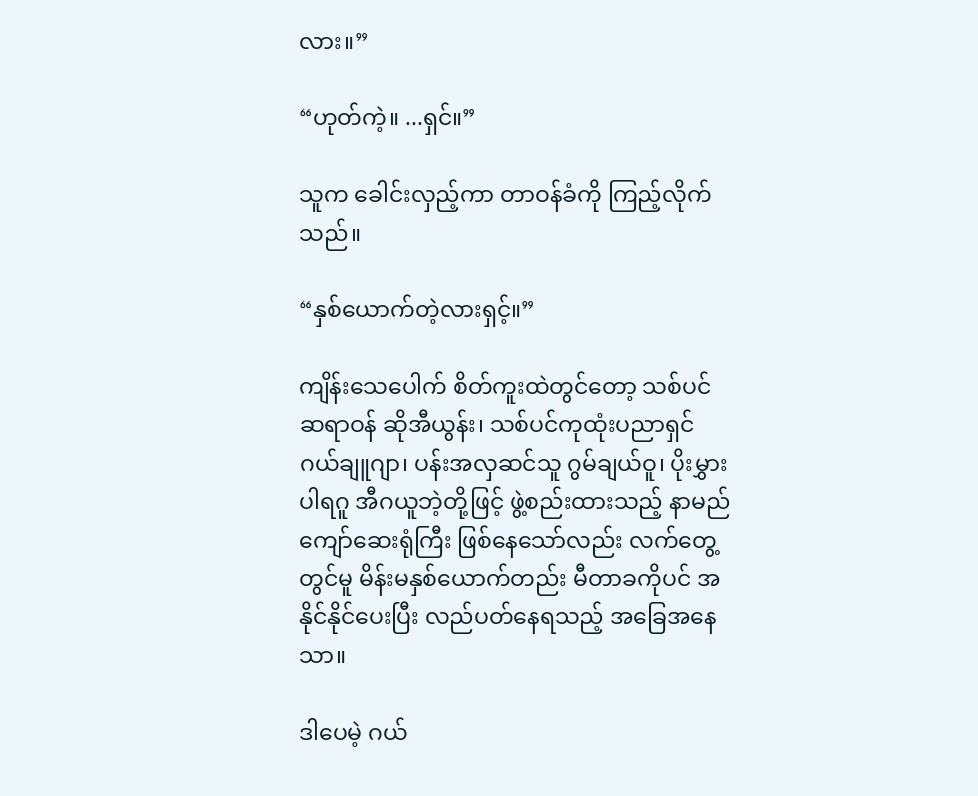လား။”

“ဟုတ်ကဲ့။ ...ရှင်။”

သူက ခေါင်းလှည့်ကာ တာဝန်ခံကို ကြည့်လိုက်သည်။

“နှစ်ယောက်တဲ့လားရှင့်။”

ကျိန်းသေပေါက် စိတ်ကူးထဲတွင်တော့ သစ်ပင်ဆရာဝန် ဆိုအီယွန်း၊ သစ်ပင်ကုထုံးပညာရှင် ဂယ်ချူဂျာ၊ ပန်းအလှဆင်သူ ဂွမ်ချယ်ဝူ၊ ပိုးမွှားပါရဂူ အီဂယူဘဲ့တို့ဖြင့် ဖွဲ့စည်းထားသည့် နာမည်ကျော်ဆေးရုံကြီး ဖြစ်နေသော်လည်း လက်တွေ့တွင်မူ မိန်းမနှစ်ယောက်တည်း မီတာခကိုပင် အနိုင်နိုင်ပေးပြီး လည်ပတ်နေရသည့် အခြေအနေသာ။

ဒါပေမဲ့ ဂယ်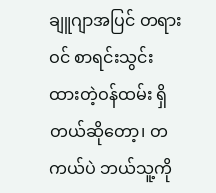ချူဂျာအပြင် တရားဝင် စာရင်းသွင်းထားတဲ့ဝန်ထမ်း ရှိတယ်ဆိုတော့၊ တကယ်ပဲ ဘယ်သူ့ကို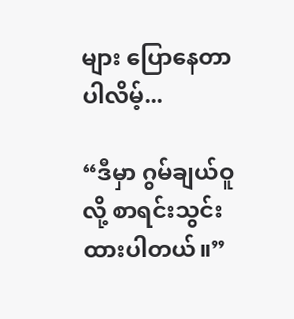များ ပြောနေတာပါလိမ့်...

“ဒီမှာ ဂွမ်ချယ်ဝူလို့ စာရင်းသွင်းထားပါတယ်။”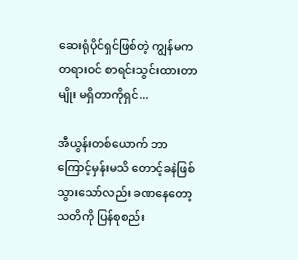ဆေးရုံပိုင်ရှင်ဖြစ်တဲ့ ကျွန်မက တရားဝင် စာရင်းသွင်းထားတာမျိုး မရှိတာကိုရှင်...

အီယွန်းတစ်ယောက် ဘာကြောင့်မှန်းမသိ တောင့်ခနဲဖြစ်သွားသော်လည်း ခဏနေတော့ သတိကို ပြန်စုစည်း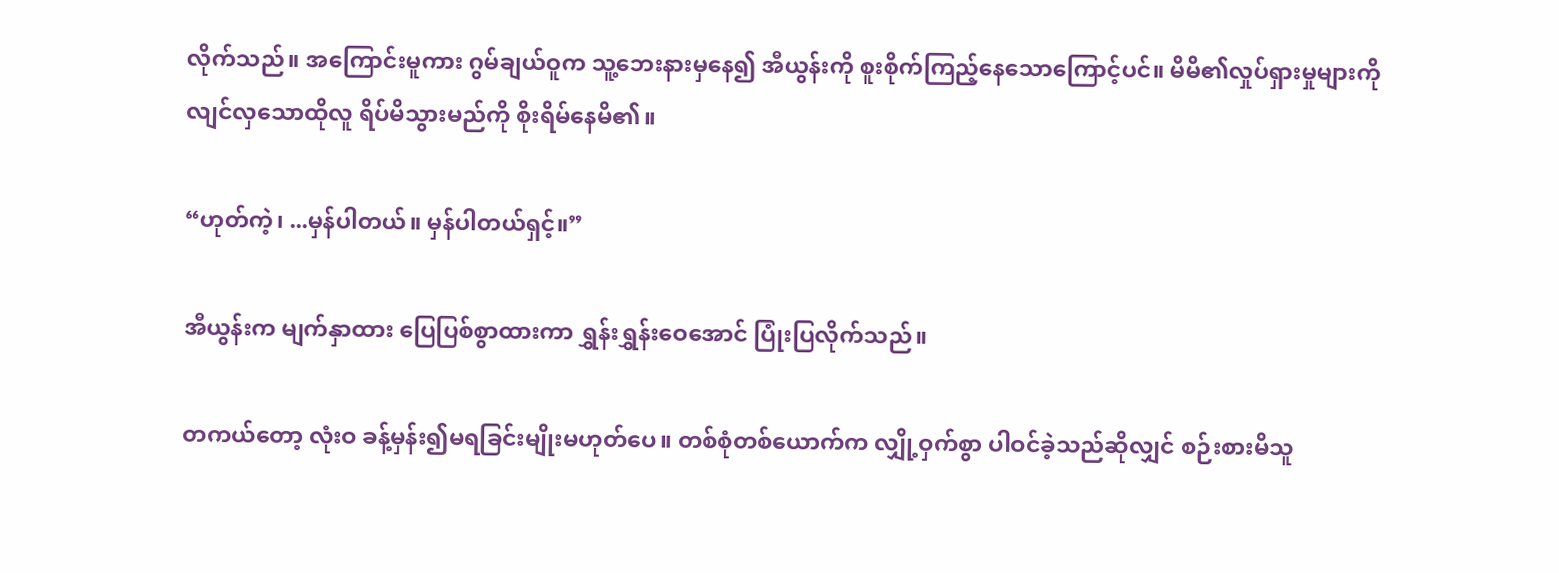လိုက်သည်။ အကြောင်းမူကား ဂွမ်ချယ်ဝူက သူ့ဘေးနားမှနေ၍ အီယွန်းကို စူးစိုက်ကြည့်နေသောကြောင့်ပင်။ မိမိ၏လှုပ်ရှားမှုများကို လျင်လှသောထိုလူ ရိပ်မိသွားမည်ကို စိုးရိမ်နေမိ၏။

“ဟုတ်ကဲ့၊ ...မှန်ပါတယ်။ မှန်ပါတယ်ရှင့်။”

အီယွန်းက မျက်နှာထား ပြေပြစ်စွာထားကာ ရွှန်းရွှန်းဝေအောင် ပြုံးပြလိုက်သည်။

တကယ်တော့ လုံးဝ ခန့်မှန်း၍မရခြင်းမျိုးမဟုတ်ပေ။ တစ်စုံတစ်ယောက်က လျှို့ဝှက်စွာ ပါဝင်ခဲ့သည်ဆိုလျှင် စဉ်းစားမိသူ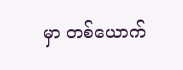မှာ တစ်ယောက်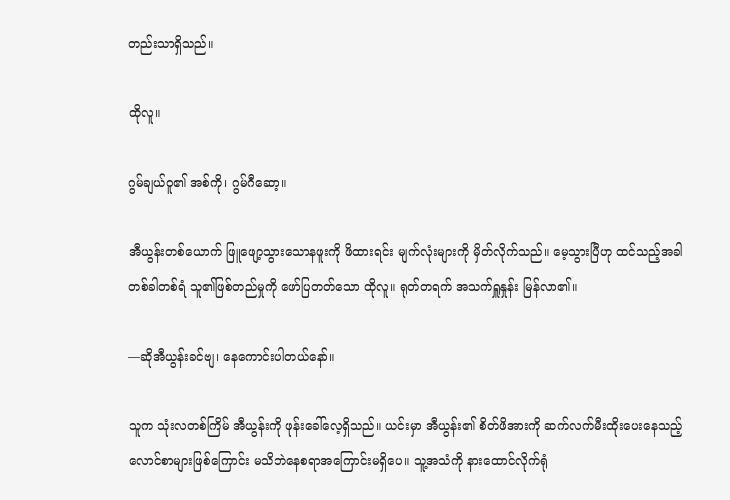တည်းသာရှိသည်။

ထိုလူ။

ဂွမ်ချယ်ဝူ၏ အစ်ကို၊ ဂွမ်ဂီဆော့။

အီယွန်းတစ်ယောက် ဖြူဖျော့သွားသောနဖူးကို ဖိထားရင်း မျက်လုံးများကို မှိတ်လိုက်သည်။ မေ့သွားပြီဟု ထင်သည့်အခါ တစ်ခါတစ်ရံ သူ၏ဖြစ်တည်မှုကို ဖော်ပြတတ်သော ထိုလူ။ ရုတ်တရက် အသက်ရှူနှုန်း မြန်လာ၏။

—ဆိုအီယွန်းခင်ဗျ၊ နေကောင်းပါတယ်နော်။

သူက သုံးလတစ်ကြိမ် အီယွန်းကို ဖုန်းခေါ်လေ့ရှိသည်။ ယင်းမှာ အီယွန်း၏ စိတ်ဖိအားကို ဆက်လက်မီးထိုးပေးနေသည့် လောင်စာများဖြစ်ကြောင်း မသိဘဲနေစရာအကြောင်းမရှိပေ။ သူ့အသံကို နားထောင်လိုက်ရုံ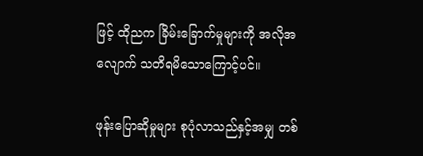ဖြင့် ထိုညက ခြိမ်းခြောက်မှုများကို အလိုအလျောက် သတိရမိသောကြောင့်ပင်။

ဖုန်းပြောဆိုမှုများ စုပုံလာသည်နှင့်အမျှ တစ်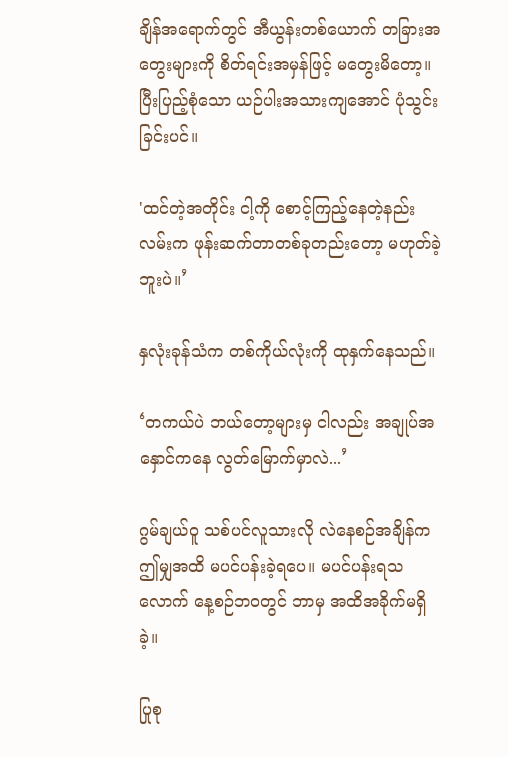ချိန်အရောက်တွင် အီယွန်းတစ်ယောက် တခြားအတွေးများကို စိတ်ရင်းအမှန်ဖြင့် မတွေးမိတော့။ ပြီးပြည့်စုံသော ယဉ်ပါးအသားကျအောင် ပုံသွင်းခြင်းပင်။

'ထင်တဲ့အတိုင်း ငါ့ကို စောင့်ကြည့်နေတဲ့နည်းလမ်းက ဖုန်းဆက်တာတစ်ခုတည်းတော့ မဟုတ်ခဲ့ဘူးပဲ။’

နှလုံးခုန်သံက တစ်ကိုယ်လုံးကို ထုနှက်နေသည်။

‘တကယ်ပဲ ဘယ်တော့များမှ ငါလည်း အချုပ်အနှောင်ကနေ လွတ်မြောက်မှာလဲ...’

ဂွမ်ချယ်ဝူ သစ်ပင်လူသားလို လဲနေစဉ်အချိန်က ဤမျှအထိ မပင်ပန်းခဲ့ရပေ။ မပင်ပန်းရသလောက် နေ့စဉ်ဘဝတွင် ဘာမှ အထိအခိုက်မရှိခဲ့။

ပြုစု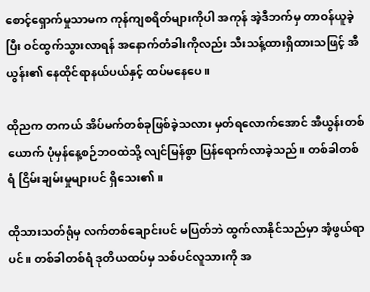စောင့်ရှောက်မှုသာမက ကုန်ကျစရိတ်များကိုပါ အကုန် အဲ့ဒီဘက်မှ တာဝန်ယူခဲ့ပြီး ဝင်ထွက်သွားလာရန် အနောက်တံခါးကိုလည်း သီးသန့်ထားရှိထားသဖြင့် အီယွန်း၏ နေထိုင်ရာနယ်ပယ်နှင့် ထပ်မနေပေ။

ထိုညက တကယ် အိပ်မက်တစ်ခုဖြစ်ခဲ့သလား မှတ်ရလောက်အောင် အီယွန်းတစ်ယောက် ပုံမှန်နေ့စဉ်ဘဝထဲသို့ လျင်မြန်စွာ ပြန်ရောက်လာခဲ့သည်။ တစ်ခါတစ်ရံ ငြိမ်းချမ်းမှုများပင် ရှိသေး၏။

ထိုသားသတ်ရုံမှ လက်တစ်ချောင်းပင် မပြတ်ဘဲ ထွက်လာနိုင်သည်မှာ အံ့ဖွယ်ရာပင်။ တစ်ခါတစ်ရံ ဒုတိယထပ်မှ သစ်ပင်လူသားကို အ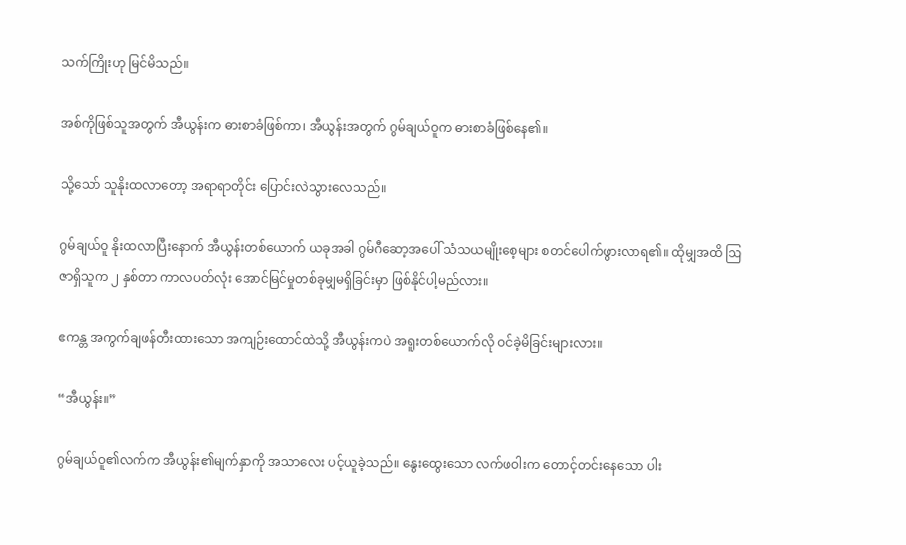သက်ကြိုးဟု မြင်မိသည်။

အစ်ကိုဖြစ်သူအတွက် အီယွန်းက ဓားစာခံဖြစ်ကာ၊ အီယွန်းအတွက် ဂွမ်ချယ်ဝူက ဓားစာခံဖြစ်နေ၏။

သို့သော် သူနိုးထလာတော့ အရာရာတိုင်း ပြောင်းလဲသွားလေသည်။

ဂွမ်ချယ်ဝူ နိုးထလာပြီးနောက် အီယွန်းတစ်ယောက် ယခုအခါ ဂွမ်ဂီဆော့အပေါ် သံသယမျိုးစေ့များ စတင်ပေါက်ဖွားလာရ၏။ ထိုမျှအထိ ဩဇာရှိသူက ၂ နှစ်တာ ကာလပတ်လုံး အောင်မြင်မှုတစ်ခုမျှမရှိခြင်းမှာ ဖြစ်နိုင်ပါ့မည်လား။

ဧကန္တ အကွက်ချဖန်တီးထားသော အကျဉ်းထောင်ထဲသို့ အီယွန်းကပဲ အရူးတစ်ယောက်လို ဝင်ခဲ့မိခြင်းများလား။

“အီယွန်း။”

ဂွမ်ချယ်ဝူ၏လက်က အီယွန်း၏မျက်နှာကို အသာလေး ပင့်ယူခဲ့သည်။ နွေးထွေးသော လက်ဖဝါးက တောင့်တင်းနေသော ပါး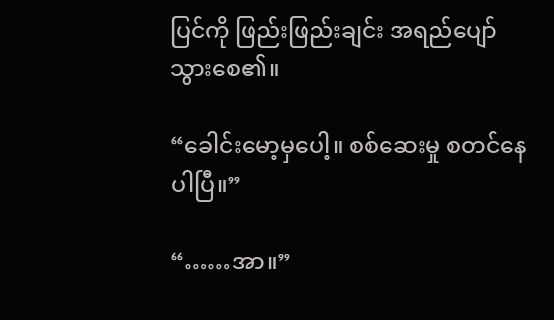ပြင်ကို ဖြည်းဖြည်းချင်း အရည်ပျော်သွားစေ၏။

“ခေါင်းမော့မှပေါ့။ စစ်ဆေးမှု စတင်နေပါပြီ။”

“……အာ။”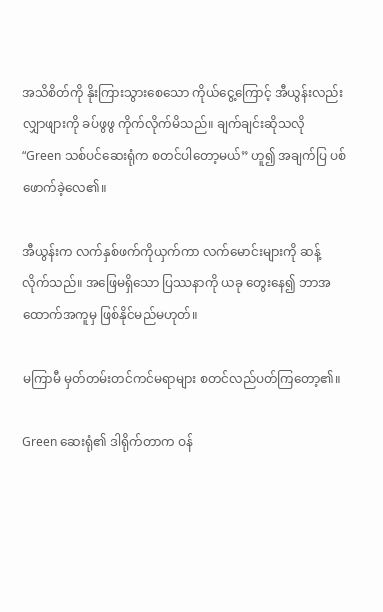အသိစိတ်ကို နိုးကြားသွားစေသော ကိုယ်ငွေ့ကြောင့် အီယွန်းလည်း လျှာဖျားကို ခပ်ဖွဖွ ကိုက်လိုက်မိသည်။ ချက်ချင်းဆိုသလို “Green သစ်ပင်ဆေးရုံက စတင်ပါတော့မယ်” ဟူ၍ အချက်ပြ ပစ်ဖောက်ခဲ့လေ၏။

အီယွန်းက လက်နှစ်ဖက်ကိုယှက်ကာ လက်မောင်းများကို ဆန့်လိုက်သည်။ အဖြေမရှိသော ပြဿနာကို ယခု တွေးနေ၍ ဘာအထောက်အကူမှ ဖြစ်နိုင်မည်မဟုတ်။

မကြာမီ မှတ်တမ်းတင်ကင်မရာများ စတင်လည်ပတ်ကြတော့၏။

Green ဆေးရုံ၏ ဒါရိုက်တာက ဝန်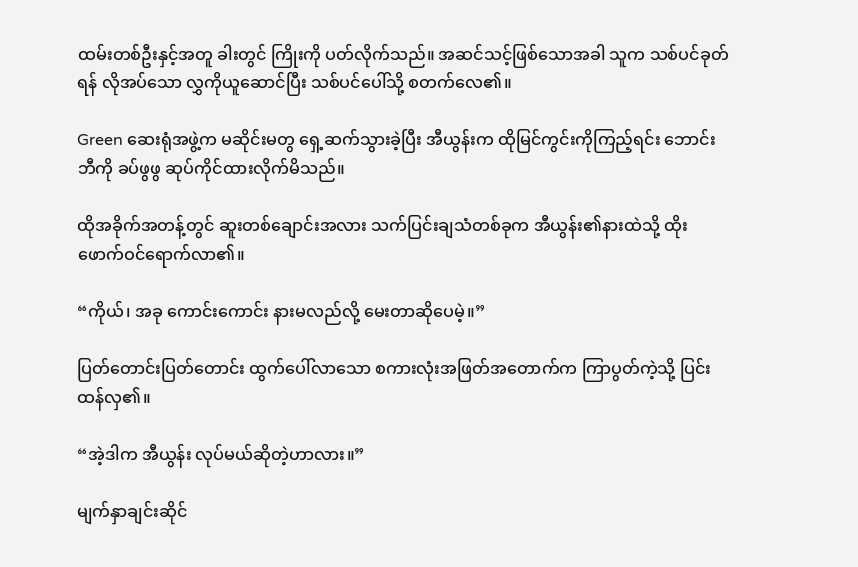ထမ်းတစ်ဦးနှင့်အတူ ခါးတွင် ကြိုးကို ပတ်လိုက်သည်။ အဆင်သင့်ဖြစ်သောအခါ သူက သစ်ပင်ခုတ်ရန် လိုအပ်သော လွှကိုယူဆောင်ပြီး သစ်ပင်ပေါ်သို့ စတက်လေ၏။

Green ဆေးရုံအဖွဲ့က မဆိုင်းမတွ ရှေ့ဆက်သွားခဲ့ပြီး အီယွန်းက ထိုမြင်ကွင်းကိုကြည့်ရင်း ဘောင်းဘီကို ခပ်ဖွဖွ ဆုပ်ကိုင်ထားလိုက်မိသည်။

ထိုအခိုက်အတန့်တွင် ဆူးတစ်ချောင်းအလား သက်ပြင်းချသံတစ်ခုက အီယွန်း၏နားထဲသို့ ထိုးဖောက်ဝင်ရောက်လာ၏။

“ကိုယ်၊ အခု ကောင်းကောင်း နားမလည်လို့ မေးတာဆိုပေမဲ့။”

ပြတ်တောင်းပြတ်တောင်း ထွက်ပေါ်လာသော စကားလုံးအဖြတ်အတောက်က ကြာပွတ်ကဲ့သို့ ပြင်းထန်လှ၏။

“အဲ့ဒါက အီယွန်း လုပ်မယ်ဆိုတဲ့ဟာလား။”

မျက်နှာချင်းဆိုင်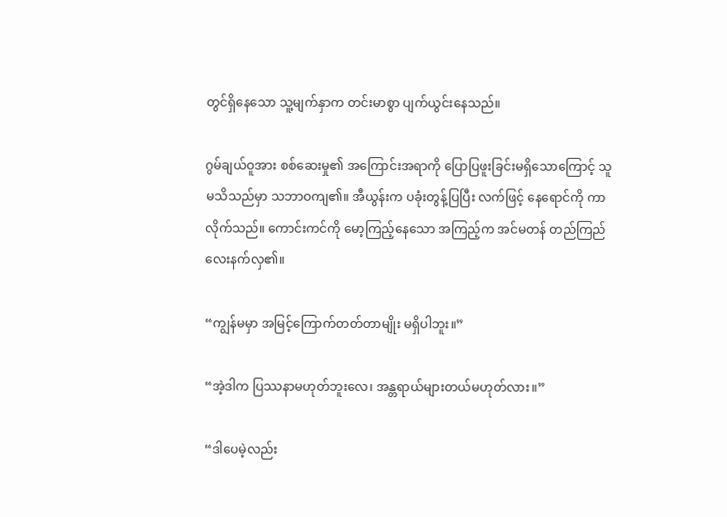တွင်ရှိနေသော သူ့မျက်နှာက တင်းမာစွာ ပျက်ယွင်းနေသည်။

ဂွမ်ချယ်ဝူအား စစ်ဆေးမှု၏ အကြောင်းအရာကို ပြောပြဖူးခြင်းမရှိသောကြောင့် သူ မသိသည်မှာ သဘာဝကျ၏။ အီယွန်းက ပခုံးတွန့်ပြပြီး လက်ဖြင့် နေရောင်ကို ကာလိုက်သည်။ ကောင်းကင်ကို မော့ကြည့်နေသော အကြည့်က အင်မတန် တည်ကြည်လေးနက်လှ၏။

“ကျွန်မမှာ အမြင့်ကြောက်တတ်တာမျိုး မရှိပါဘူး။”

“အဲ့ဒါက ပြဿနာမဟုတ်ဘူးလေ၊ အန္တရာယ်များတယ်မဟုတ်လား။”

“ဒါပေမဲ့လည်း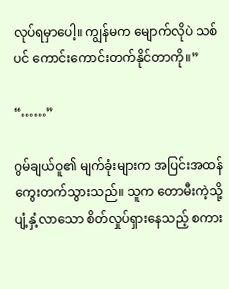လုပ်ရမှာပေါ့။ ကျွန်မက မျောက်လိုပဲ သစ်ပင် ကောင်းကောင်းတက်နိုင်တာကို။”

“……”

ဂွမ်ချယ်ဝူ၏ မျက်ခုံးများက အပြင်းအထန် ကွေးတက်သွားသည်။ သူက တောမီးကဲ့သို့ ပျံ့နှံ့လာသော စိတ်လှုပ်ရှားနေသည့် စကား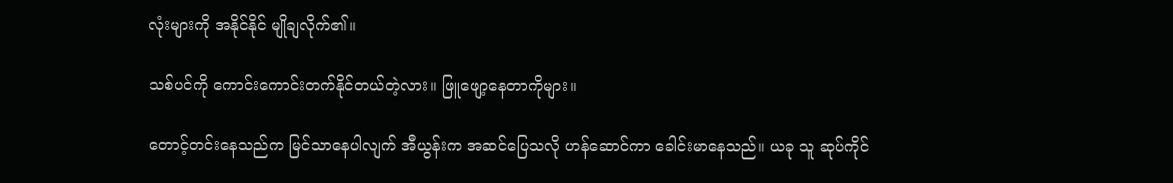လုံးများကို အနိုင်နိုင် မျိုချလိုက်၏။

သစ်ပင်ကို ကောင်းကောင်းတက်နိုင်တယ်တဲ့လား။ ဖြူဖျော့နေတာကိုများ။

တောင့်တင်းနေသည်က မြင်သာနေပါလျက် အီယွန်းက အဆင်ပြေသလို ဟန်ဆောင်ကာ ခေါင်းမာနေသည်။ ယခု သူ ဆုပ်ကိုင်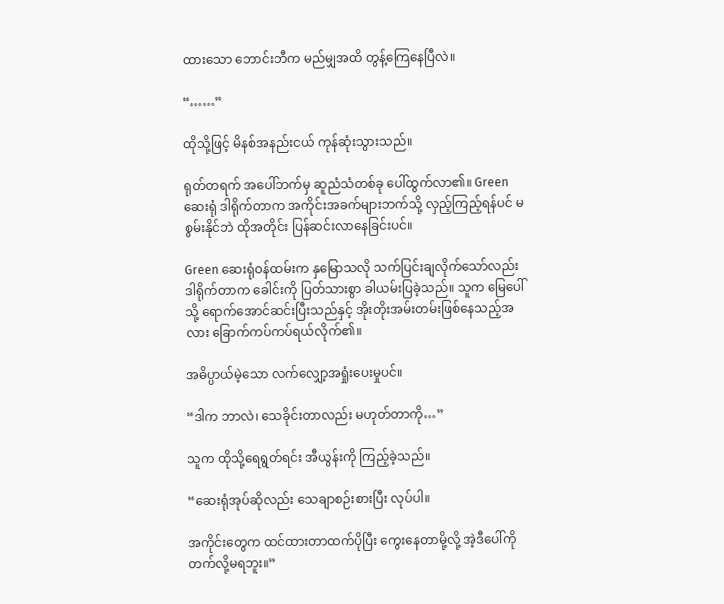ထားသော ဘောင်းဘီက မည်မျှအထိ တွန့်ကြေနေပြီလဲ။

“……”

ထိုသို့ဖြင့် မိနစ်အနည်းငယ် ကုန်ဆုံးသွားသည်။

ရုတ်တရက် အပေါ်ဘက်မှ ဆူညံသံတစ်ခု ပေါ်ထွက်လာ၏။ Green ဆေးရုံ ဒါရိုက်တာက အကိုင်းအခက်များဘက်သို့ လှည့်ကြည့်ရန်ပင် မစွမ်းနိုင်ဘဲ ထိုအတိုင်း ပြန်ဆင်းလာနေခြင်းပင်။

Green ဆေးရုံဝန်ထမ်းက နှမြောသလို သက်ပြင်းချလိုက်သော်လည်း ဒါရိုက်တာက ခေါင်းကို ပြတ်သားစွာ ခါယမ်းပြခဲ့သည်။ သူက မြေပေါ်သို့ ရောက်အောင်ဆင်းပြီးသည်နှင့် အိုးတိုးအမ်းတမ်းဖြစ်နေသည့်အလား ခြောက်ကပ်ကပ်ရယ်လိုက်၏။

အဓိပ္ပာယ်မဲ့သော လက်လျှော့အရှုံးပေးမှုပင်။

“ဒါက ဘာလဲ၊ သေခိုင်းတာလည်း မဟုတ်တာကို…”

သူက ထိုသို့ရေရွတ်ရင်း အီယွန်းကို ကြည့်ခဲ့သည်။

“ဆေးရုံအုပ်ဆိုလည်း သေချာစဉ်းစားပြီး လုပ်ပါ။

အကိုင်းတွေက ထင်ထားတာထက်ပိုပြီး ကွေးနေတာမို့လို့ အဲ့ဒီပေါ်ကို တက်လို့မရဘူး။”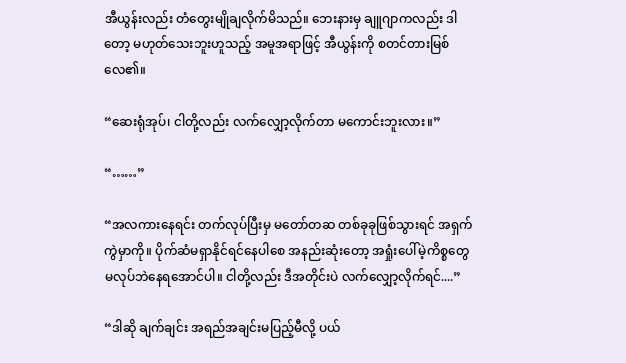အီယွန်းလည်း တံတွေးမျိုချလိုက်မိသည်။ ဘေးနားမှ ချူဂျာကလည်း ဒါတော့ မဟုတ်သေးဘူးဟူသည့် အမူအရာဖြင့် အီယွန်းကို စတင်တားမြစ်လေ၏။

“ဆေးရုံအုပ်၊ ငါတို့လည်း လက်လျှော့လိုက်တာ မကောင်းဘူးလား။”

“……”

“အလကားနေရင်း တက်လုပ်ပြီးမှ မတော်တဆ တစ်ခုခုဖြစ်သွားရင် အရှက်ကွဲမှာကို။ ပိုက်ဆံမရှာနိုင်ရင်နေပါစေ အနည်းဆုံးတော့ အရှုံးပေါ်မဲ့ကိစ္စတွေ မလုပ်ဘဲနေရအောင်ပါ။ ငါတို့လည်း ဒီအတိုင်းပဲ လက်လျှော့လိုက်ရင်....”

“ဒါဆို ချက်ချင်း အရည်အချင်းမပြည့်မီလို့ ပယ်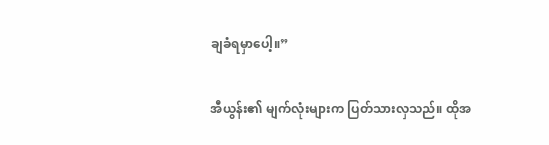ချခံရမှာပေါ့။”

အီယွန်း၏ မျက်လုံးများက ပြတ်သားလှသည်။ ထိုအ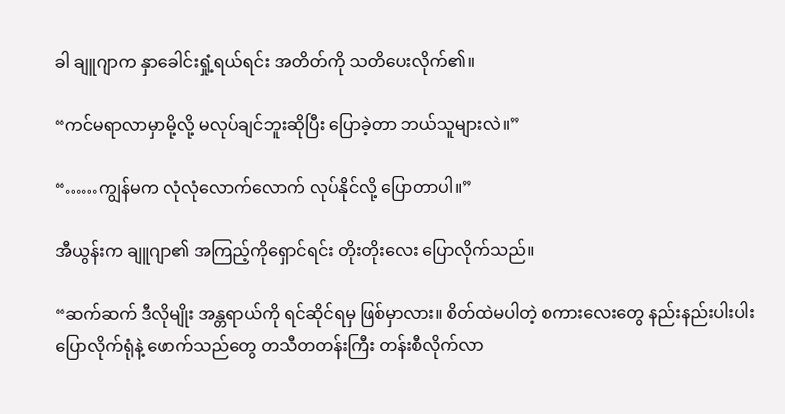ခါ ချူဂျာက နှာခေါင်းရှုံ့ရယ်ရင်း အတိတ်ကို သတိပေးလိုက်၏။

“ကင်မရာလာမှာမို့လို့ မလုပ်ချင်ဘူးဆိုပြီး ပြောခဲ့တာ ဘယ်သူများလဲ။”

“……ကျွန်မက လုံလုံလောက်လောက် လုပ်နိုင်လို့ ပြောတာပါ။”

အီယွန်းက ချူဂျာ၏ အကြည့်ကိုရှောင်ရင်း တိုးတိုးလေး ပြောလိုက်သည်။

“ဆက်ဆက် ဒီလိုမျိုး အန္တရာယ်ကို ရင်ဆိုင်ရမှ ဖြစ်မှာလား။ စိတ်ထဲမပါတဲ့ စကားလေးတွေ နည်းနည်းပါးပါး ပြောလိုက်ရုံနဲ့ ဖောက်သည်တွေ တသီတတန်းကြီး တန်းစီလိုက်လာ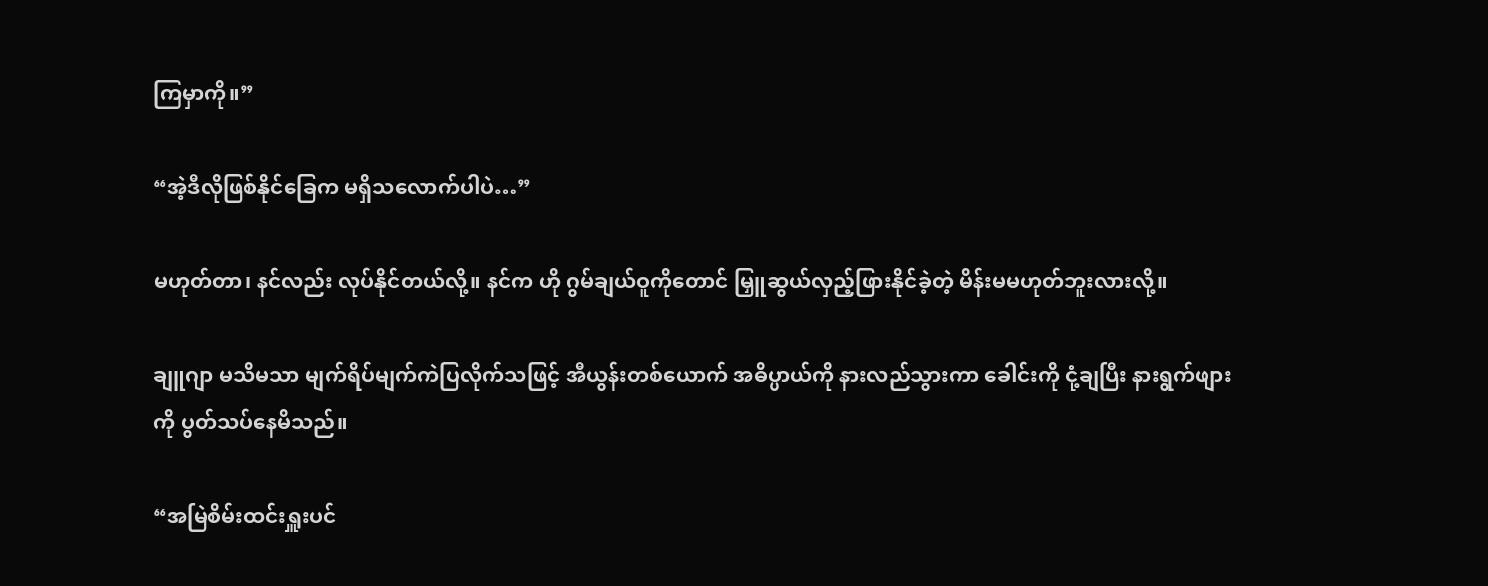ကြမှာကို။”

“အဲ့ဒီလိုဖြစ်နိုင်ခြေက မရှိသလောက်ပါပဲ…”

မဟုတ်တာ၊ နင်လည်း လုပ်နိုင်တယ်လို့။ နင်က ဟို ဂွမ်ချယ်ဝူကိုတောင် မြှူဆွယ်လှည့်ဖြားနိုင်ခဲ့တဲ့ မိန်းမမဟုတ်ဘူးလားလို့။

ချူဂျာ မသိမသာ မျက်ရိပ်မျက်ကဲပြလိုက်သဖြင့် အီယွန်းတစ်ယောက် အဓိပ္ပာယ်ကို နားလည်သွားကာ ခေါင်းကို ငုံ့ချပြီး နားရွက်ဖျားကို ပွတ်သပ်နေမိသည်။

“အမြဲစိမ်းထင်းရှူးပင်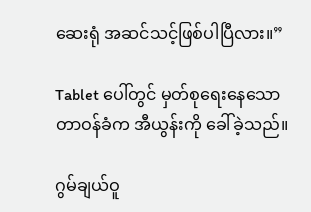ဆေးရုံ အဆင်သင့်ဖြစ်ပါပြီလား။”

Tablet ပေါ်တွင် မှတ်စုရေးနေသော တာဝန်ခံက အီယွန်းကို ခေါ်ခဲ့သည်။

ဂွမ်ချယ်ဝူ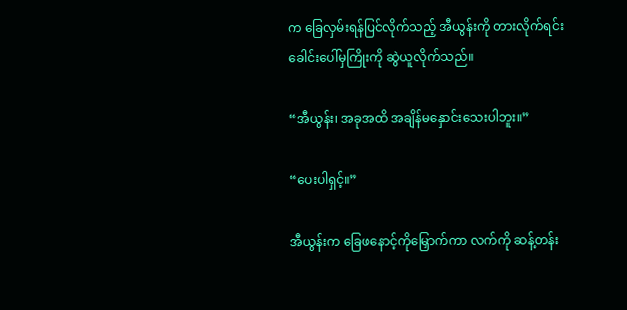က ခြေလှမ်းရန်ပြင်လိုက်သည့် အီယွန်းကို တားလိုက်ရင်း ခေါင်းပေါ်မှကြိုးကို ဆွဲယူလိုက်သည်။

“အီယွန်း၊ အခုအထိ အချိန်မနှောင်းသေးပါဘူး။”

“ပေးပါရှင့်။”

အီယွန်းက ခြေဖနောင့်ကိုမြှောက်ကာ လက်ကို ဆန့်တန်း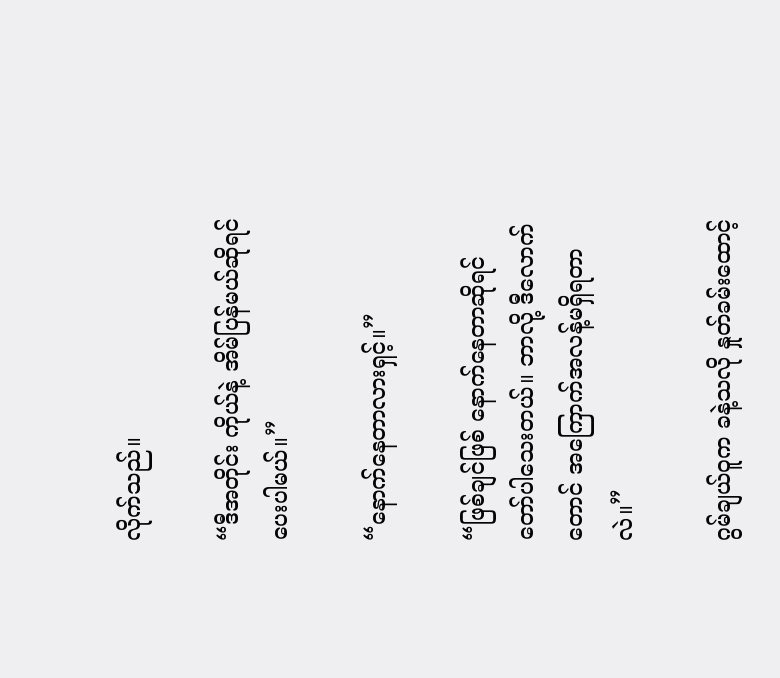လိုက်သည်။

“ဒီအတိုင်း ကိုယ်နဲ့ အိမ်ပြန်မယ်ဆိုရင် ပေးပါမယ်။”

“နောက်နေတာလားရှင့်။”

“ဖြစ်ချင်ဖြစ် နောက်နေတာဆိုရင် တော်ပါသေးတယ်။ ဘာလို့ ဒီလောက်တောင် အကြောက်အလန့်မရှိရတာလဲ။”

ဂွမ်ချယ်ဝူက ခနဲ့သလို နှုတ်ခမ်းထောင့်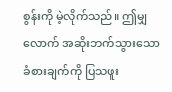စွန်းကို မဲ့လိုက်သည်။ ဤမျှလောက် အဆိုးဘက်သွားသော ခံစားချက်ကို ပြသဖူး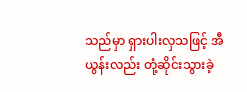သည်မှာ ရှားပါးလှသဖြင့် အီယွန်းလည်း တုံ့ဆိုင်းသွားခဲ့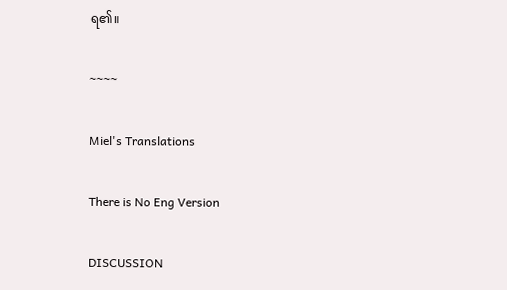ရ၏။

~~~~

Miel's Translations

There is No Eng Version

DISCUSSION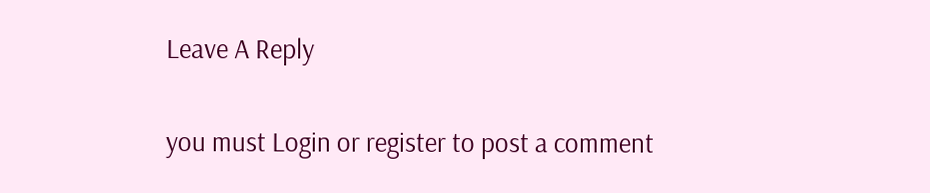Leave A Reply

you must Login or register to post a comment